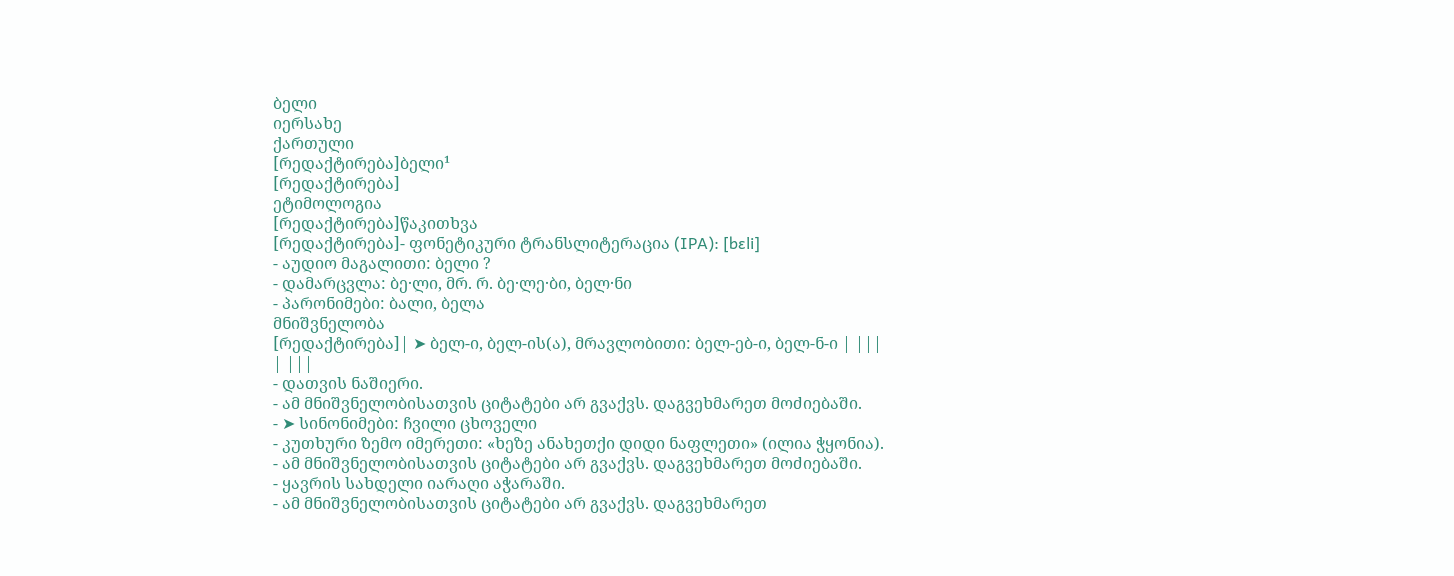ბელი
იერსახე
ქართული
[რედაქტირება]ბელი¹
[რედაქტირება]
ეტიმოლოგია
[რედაქტირება]წაკითხვა
[რედაქტირება]- ფონეტიკური ტრანსლიტერაცია (IPA): [bɛli]
- აუდიო მაგალითი: ბელი ?
- დამარცვლა: ბე·ლი, მრ. რ. ბე·ლე·ბი, ბელ·ნი
- პარონიმები: ბალი, ბელა
მნიშვნელობა
[რედაქტირება]| ➤ ბელ-ი, ბელ-ის(ა), მრავლობითი: ბელ-ებ-ი, ბელ-ნ-ი | |||
| |||
- დათვის ნაშიერი.
- ამ მნიშვნელობისათვის ციტატები არ გვაქვს. დაგვეხმარეთ მოძიებაში.
- ➤ სინონიმები: ჩვილი ცხოველი
- კუთხური ზემო იმერეთი: «ხეზე ანახეთქი დიდი ნაფლეთი» (ილია ჭყონია).
- ამ მნიშვნელობისათვის ციტატები არ გვაქვს. დაგვეხმარეთ მოძიებაში.
- ყავრის სახდელი იარაღი აჭარაში.
- ამ მნიშვნელობისათვის ციტატები არ გვაქვს. დაგვეხმარეთ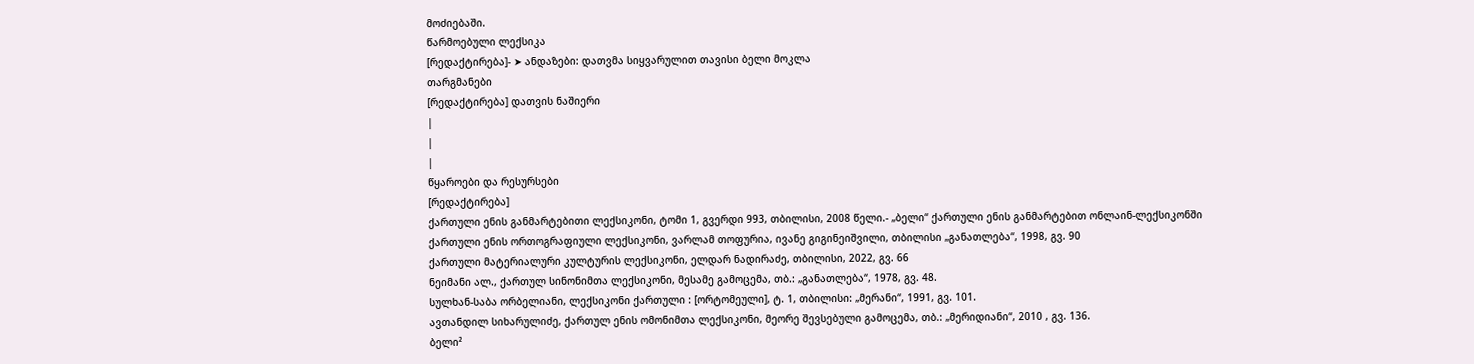მოძიებაში.
წარმოებული ლექსიკა
[რედაქტირება]- ➤ ანდაზები: დათვმა სიყვარულით თავისი ბელი მოკლა
თარგმანები
[რედაქტირება] დათვის ნაშიერი
|
|
|
წყაროები და რესურსები
[რედაქტირება]
ქართული ენის განმარტებითი ლექსიკონი, ტომი 1, გვერდი 993, თბილისი, 2008 წელი.- „ბელი“ ქართული ენის განმარტებით ონლაინ-ლექსიკონში
ქართული ენის ორთოგრაფიული ლექსიკონი, ვარლამ თოფურია, ივანე გიგინეიშვილი, თბილისი „განათლება“, 1998, გვ. 90
ქართული მატერიალური კულტურის ლექსიკონი, ელდარ ნადირაძე, თბილისი, 2022, გვ. 66
ნეიმანი ალ., ქართულ სინონიმთა ლექსიკონი, მესამე გამოცემა, თბ.: „განათლება“, 1978, გვ. 48.
სულხან-საბა ორბელიანი, ლექსიკონი ქართული : [ორტომეული], ტ. 1, თბილისი: „მერანი“, 1991, გვ. 101.
ავთანდილ სიხარულიძე, ქართულ ენის ომონიმთა ლექსიკონი, მეორე შევსებული გამოცემა, თბ.: „მერიდიანი“, 2010 , გვ. 136.
ბელი²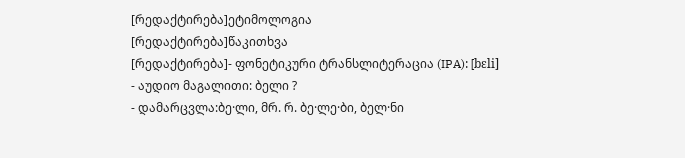[რედაქტირება]ეტიმოლოგია
[რედაქტირება]წაკითხვა
[რედაქტირება]- ფონეტიკური ტრანსლიტერაცია (IPA): [bɛli]
- აუდიო მაგალითი: ბელი ?
- დამარცვლა:ბე·ლი, მრ. რ. ბე·ლე·ბი, ბელ·ნი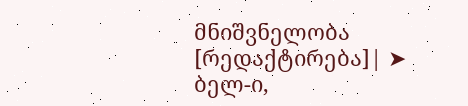მნიშვნელობა
[რედაქტირება]| ➤ ბელ-ი,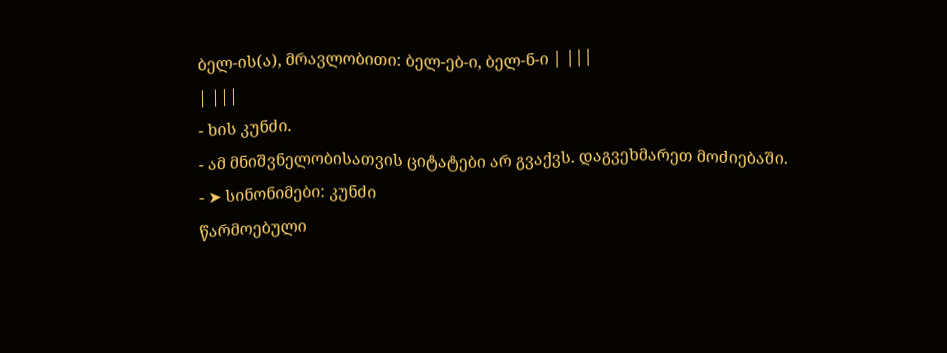ბელ-ის(ა), მრავლობითი: ბელ-ებ-ი, ბელ-ნ-ი | |||
| |||
- ხის კუნძი.
- ამ მნიშვნელობისათვის ციტატები არ გვაქვს. დაგვეხმარეთ მოძიებაში.
- ➤ სინონიმები: კუნძი
წარმოებული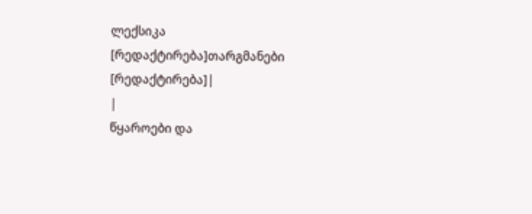ლექსიკა
[რედაქტირება]თარგმანები
[რედაქტირება]|
|
წყაროები და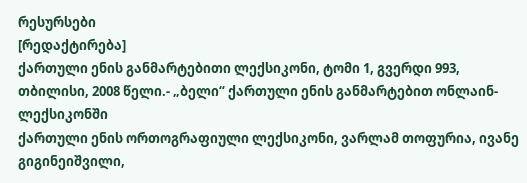რესურსები
[რედაქტირება]
ქართული ენის განმარტებითი ლექსიკონი, ტომი 1, გვერდი 993, თბილისი, 2008 წელი.- „ბელი“ ქართული ენის განმარტებით ონლაინ-ლექსიკონში
ქართული ენის ორთოგრაფიული ლექსიკონი, ვარლამ თოფურია, ივანე გიგინეიშვილი,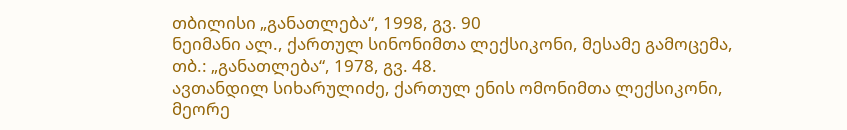თბილისი „განათლება“, 1998, გვ. 90
ნეიმანი ალ., ქართულ სინონიმთა ლექსიკონი, მესამე გამოცემა, თბ.: „განათლება“, 1978, გვ. 48.
ავთანდილ სიხარულიძე, ქართულ ენის ომონიმთა ლექსიკონი, მეორე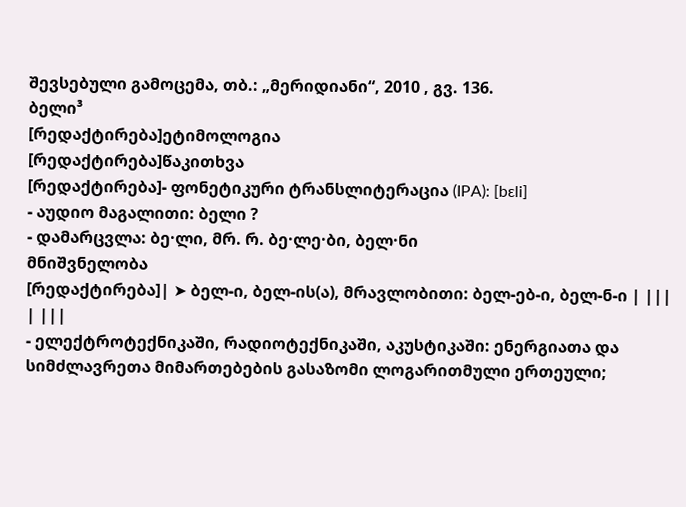შევსებული გამოცემა, თბ.: „მერიდიანი“, 2010 , გვ. 136.
ბელი³
[რედაქტირება]ეტიმოლოგია
[რედაქტირება]წაკითხვა
[რედაქტირება]- ფონეტიკური ტრანსლიტერაცია (IPA): [bɛli]
- აუდიო მაგალითი: ბელი ?
- დამარცვლა: ბე·ლი, მრ. რ. ბე·ლე·ბი, ბელ·ნი
მნიშვნელობა
[რედაქტირება]| ➤ ბელ-ი, ბელ-ის(ა), მრავლობითი: ბელ-ებ-ი, ბელ-ნ-ი | |||
| |||
- ელექტროტექნიკაში, რადიოტექნიკაში, აკუსტიკაში: ენერგიათა და სიმძლავრეთა მიმართებების გასაზომი ლოგარითმული ერთეული;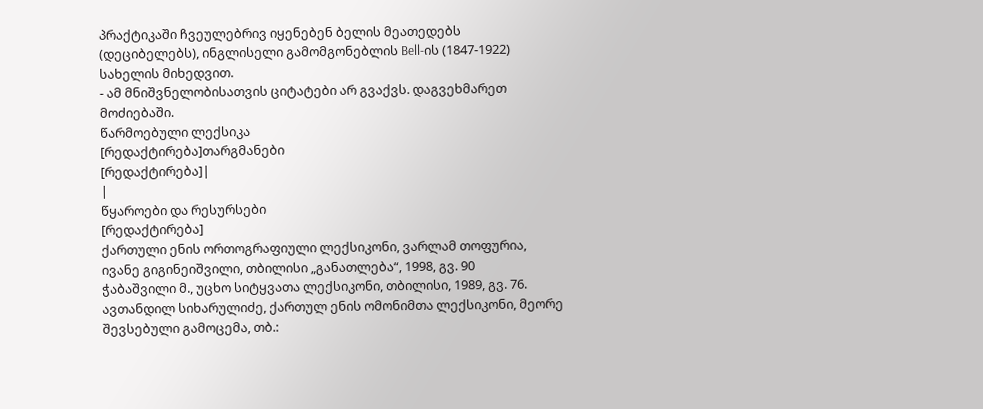პრაქტიკაში ჩვეულებრივ იყენებენ ბელის მეათედებს (დეციბელებს), ინგლისელი გამომგონებლის Bell-ის (1847-1922) სახელის მიხედვით.
- ამ მნიშვნელობისათვის ციტატები არ გვაქვს. დაგვეხმარეთ მოძიებაში.
წარმოებული ლექსიკა
[რედაქტირება]თარგმანები
[რედაქტირება]|
|
წყაროები და რესურსები
[რედაქტირება]
ქართული ენის ორთოგრაფიული ლექსიკონი, ვარლამ თოფურია, ივანე გიგინეიშვილი, თბილისი „განათლება“, 1998, გვ. 90
ჭაბაშვილი მ., უცხო სიტყვათა ლექსიკონი, თბილისი, 1989, გვ. 76.
ავთანდილ სიხარულიძე, ქართულ ენის ომონიმთა ლექსიკონი, მეორე შევსებული გამოცემა, თბ.: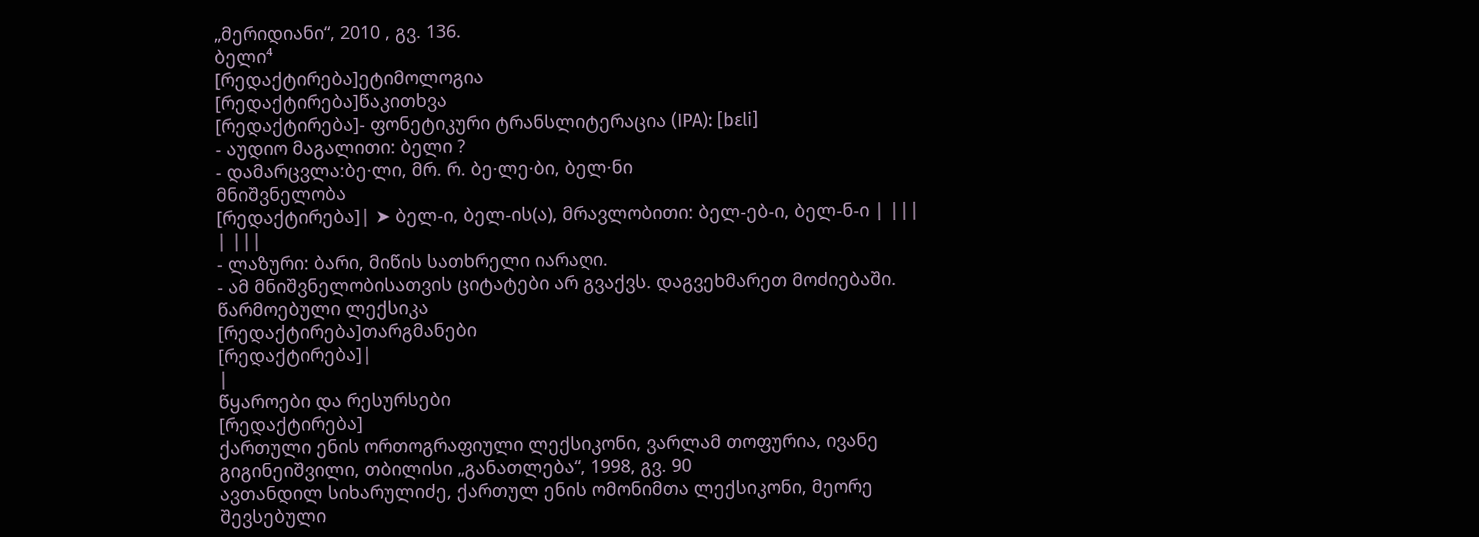„მერიდიანი“, 2010 , გვ. 136.
ბელი⁴
[რედაქტირება]ეტიმოლოგია
[რედაქტირება]წაკითხვა
[რედაქტირება]- ფონეტიკური ტრანსლიტერაცია (IPA): [bɛli]
- აუდიო მაგალითი: ბელი ?
- დამარცვლა:ბე·ლი, მრ. რ. ბე·ლე·ბი, ბელ·ნი
მნიშვნელობა
[რედაქტირება]| ➤ ბელ-ი, ბელ-ის(ა), მრავლობითი: ბელ-ებ-ი, ბელ-ნ-ი | |||
| |||
- ლაზური: ბარი, მიწის სათხრელი იარაღი.
- ამ მნიშვნელობისათვის ციტატები არ გვაქვს. დაგვეხმარეთ მოძიებაში.
წარმოებული ლექსიკა
[რედაქტირება]თარგმანები
[რედაქტირება]|
|
წყაროები და რესურსები
[რედაქტირება]
ქართული ენის ორთოგრაფიული ლექსიკონი, ვარლამ თოფურია, ივანე გიგინეიშვილი, თბილისი „განათლება“, 1998, გვ. 90
ავთანდილ სიხარულიძე, ქართულ ენის ომონიმთა ლექსიკონი, მეორე შევსებული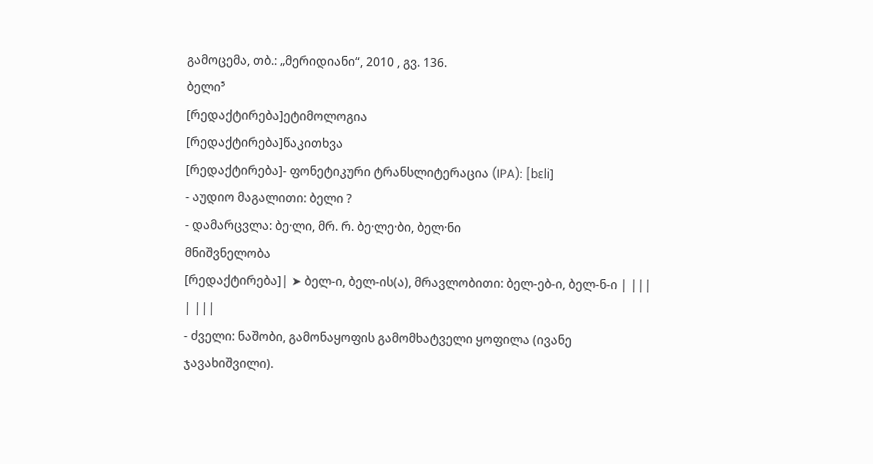გამოცემა, თბ.: „მერიდიანი“, 2010 , გვ. 136.
ბელი⁵
[რედაქტირება]ეტიმოლოგია
[რედაქტირება]წაკითხვა
[რედაქტირება]- ფონეტიკური ტრანსლიტერაცია (IPA): [bɛli]
- აუდიო მაგალითი: ბელი ?
- დამარცვლა: ბე·ლი, მრ. რ. ბე·ლე·ბი, ბელ·ნი
მნიშვნელობა
[რედაქტირება]| ➤ ბელ-ი, ბელ-ის(ა), მრავლობითი: ბელ-ებ-ი, ბელ-ნ-ი | |||
| |||
- ძველი: ნაშობი, გამონაყოფის გამომხატველი ყოფილა (ივანე ჯავახიშვილი).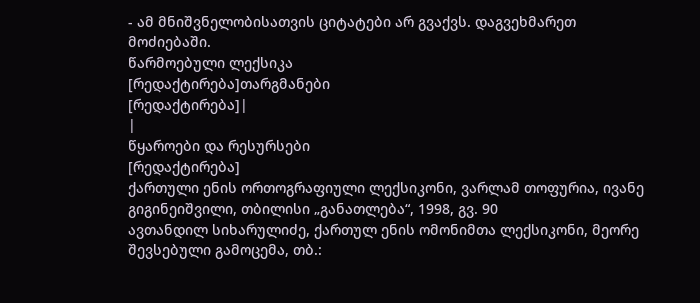- ამ მნიშვნელობისათვის ციტატები არ გვაქვს. დაგვეხმარეთ მოძიებაში.
წარმოებული ლექსიკა
[რედაქტირება]თარგმანები
[რედაქტირება]|
|
წყაროები და რესურსები
[რედაქტირება]
ქართული ენის ორთოგრაფიული ლექსიკონი, ვარლამ თოფურია, ივანე გიგინეიშვილი, თბილისი „განათლება“, 1998, გვ. 90
ავთანდილ სიხარულიძე, ქართულ ენის ომონიმთა ლექსიკონი, მეორე შევსებული გამოცემა, თბ.: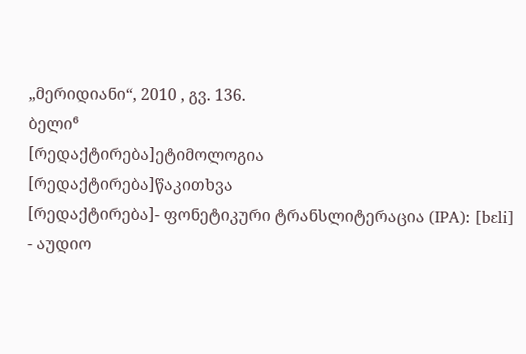„მერიდიანი“, 2010 , გვ. 136.
ბელი⁶
[რედაქტირება]ეტიმოლოგია
[რედაქტირება]წაკითხვა
[რედაქტირება]- ფონეტიკური ტრანსლიტერაცია (IPA): [bɛli]
- აუდიო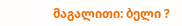მაგალითი: ბელი ?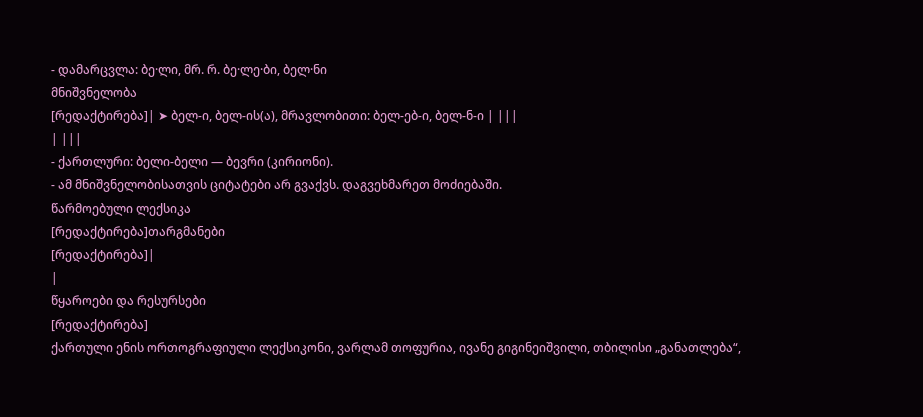- დამარცვლა: ბე·ლი, მრ. რ. ბე·ლე·ბი, ბელ·ნი
მნიშვნელობა
[რედაქტირება]| ➤ ბელ-ი, ბელ-ის(ა), მრავლობითი: ბელ-ებ-ი, ბელ-ნ-ი | |||
| |||
- ქართლური: ბელი-ბელი — ბევრი (კირიონი).
- ამ მნიშვნელობისათვის ციტატები არ გვაქვს. დაგვეხმარეთ მოძიებაში.
წარმოებული ლექსიკა
[რედაქტირება]თარგმანები
[რედაქტირება]|
|
წყაროები და რესურსები
[რედაქტირება]
ქართული ენის ორთოგრაფიული ლექსიკონი, ვარლამ თოფურია, ივანე გიგინეიშვილი, თბილისი „განათლება“,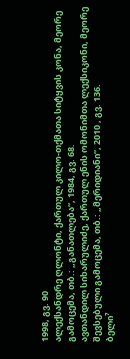1998, გვ. 90
ალექსანდრე ღლონტი, ქართულ კილო-თქმათა სიტყვის კონა, მეორე გამოცემა, თბ.: „განათლება“, 1984, გვ. 68.
ავთანდილ სიხარულიძე, ქართულ ენის ომონიმთა ლექსიკონი, მეორე შევსებული გამოცემა, თბ.: „მერიდიანი“, 2010 , გვ. 136.
ბელი⁷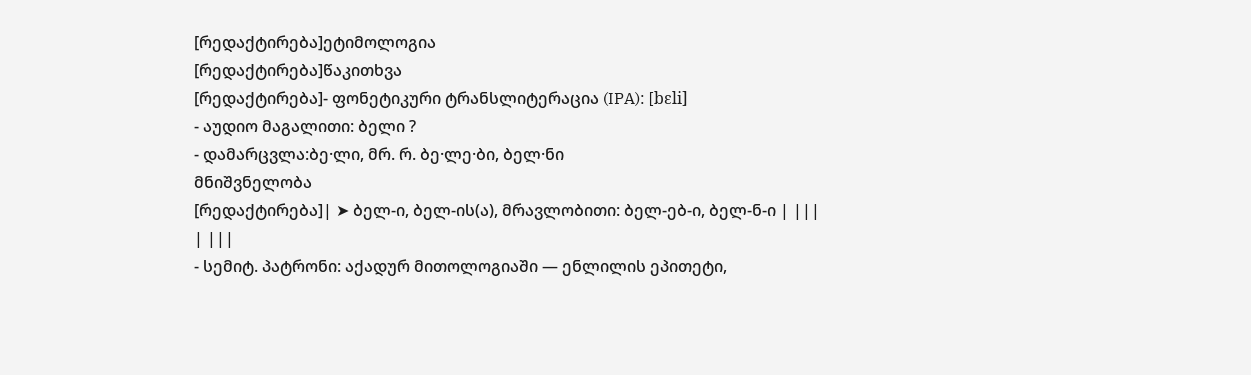[რედაქტირება]ეტიმოლოგია
[რედაქტირება]წაკითხვა
[რედაქტირება]- ფონეტიკური ტრანსლიტერაცია (IPA): [bɛli]
- აუდიო მაგალითი: ბელი ?
- დამარცვლა:ბე·ლი, მრ. რ. ბე·ლე·ბი, ბელ·ნი
მნიშვნელობა
[რედაქტირება]| ➤ ბელ-ი, ბელ-ის(ა), მრავლობითი: ბელ-ებ-ი, ბელ-ნ-ი | |||
| |||
- სემიტ. პატრონი: აქადურ მითოლოგიაში — ენლილის ეპითეტი,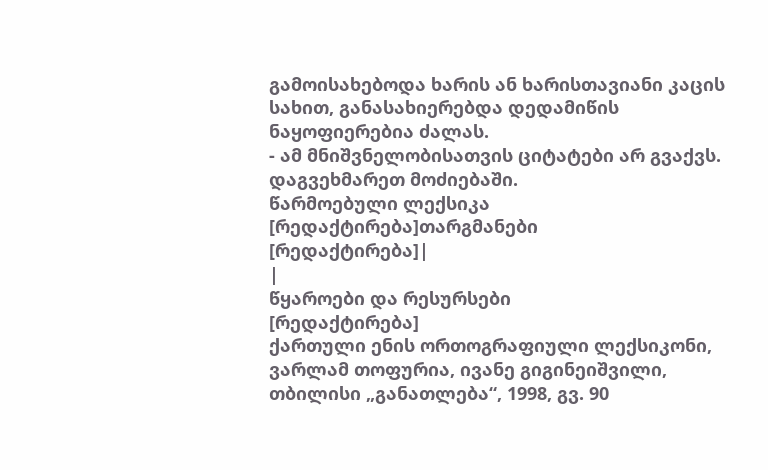გამოისახებოდა ხარის ან ხარისთავიანი კაცის სახით, განასახიერებდა დედამიწის ნაყოფიერებია ძალას.
- ამ მნიშვნელობისათვის ციტატები არ გვაქვს. დაგვეხმარეთ მოძიებაში.
წარმოებული ლექსიკა
[რედაქტირება]თარგმანები
[რედაქტირება]|
|
წყაროები და რესურსები
[რედაქტირება]
ქართული ენის ორთოგრაფიული ლექსიკონი, ვარლამ თოფურია, ივანე გიგინეიშვილი, თბილისი „განათლება“, 1998, გვ. 90